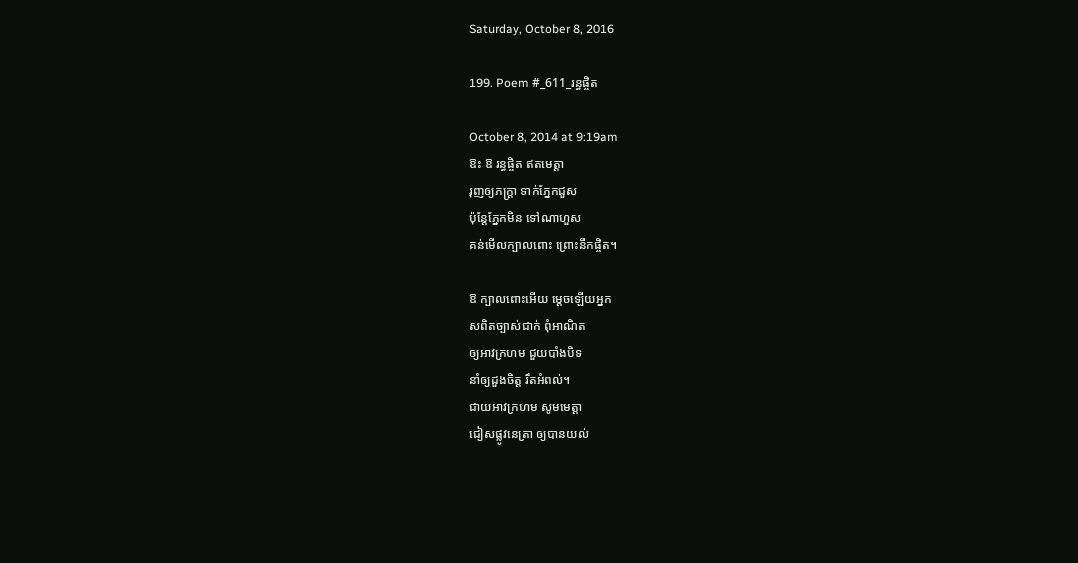Saturday, October 8, 2016

199. Poem #_611_រន្ធផ្ចិត

October 8, 2014 at 9:19am
ឱះ ឱ រន្ធផ្ចិត ឥតមេត្តា
រុញឲ្យភក្ត្រា ទាក់ភ្នែកជួស
ប៉ុន្តែភ្នែកមិន ទៅណាហួស
គន់មើលក្បាលពោះ ព្រោះនឹកផ្ចិត។

ឱ ក្បាលពោះអើយ ម្ដេចឡើយអ្នក
សពិតច្បាស់ជាក់ ពុំអាណិត
ឲ្យអាវក្រហម ជួយបាំងបិទ
នាំឲ្យដួងចិត្ត រឹតអំពល់។
ជាយអាវក្រហម សូមមេត្តា
ជៀសផ្លូវនេត្រា ឲ្យបានយល់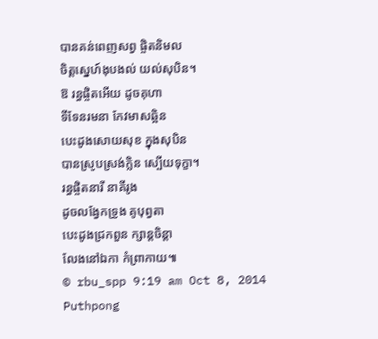បានគន់ពេញសព្វ ផ្ចិតនិមល
ចិត្តស្នេហ៍ងុបងល់ យល់សុបិន។
ឱ រន្ធផ្ចិតអើយ ដូចគុហា
ទីទែនរមនា កែវមាសឆ្អិន
បេះដូងសោយសុខ ក្នុងសុបិន
បានស្រូបស្រង់ក្លិន ស្បើយទុក្ខា។
រន្ធផ្ចិតនារី នាគីរូង
ដូចលង្វែកទ្រូង គូបុព្វតា
បេះដូងជ្រកពួន ក្សាន្តចិន្តា
លែងនៅឯកា កំព្រាកាយ៕
© rbu_spp 9:19 am Oct 8, 2014 Puthpong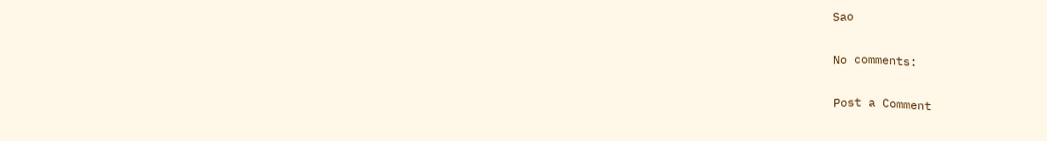Sao

No comments:

Post a Comment